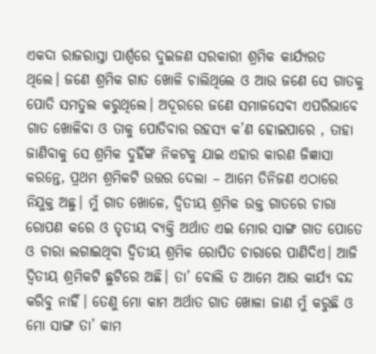ଏକଦା ରାଜରାସ୍ତା ପାର୍ଶ୍ୱରେ ଦୁଇଜଣ ସରକାରୀ ଶ୍ରମିକ କାର୍ଯ୍ୟରତ ଥିଲେ। ଜଣେ ଶ୍ରମିକ ଗାତ ଖୋଳି ଚାଲିଥିଲେ ଓ ଆଉ ଜଣେ ସେ ଗାତକୁ ପୋତି ସମତୁଲ କରୁଥିଲେ। ଅଦୂରରେ ଜଣେ ସମାଜସେବୀ ଏପରିଭାବେ ଗାତ ଖୋଳିବା ଓ ତାକୁ ପୋତିବାର ରହସ୍ୟ କ’ଣ ହୋଇପାରେ , ତାହା ଜାଣିବାକୁ ସେ ଶ୍ରମିକ ଦୁହିଁଙ୍କ ନିକଟକୁ ଯାଇ ଏହାର କାରଣ ଜିଜ୍ଞାସା କରନ୍ତେ, ପ୍ରଥମ ଶ୍ରମିକଟି ଉତ୍ତର ଦେଲା – ଆମେ ତିନିଜଣ ଏଠାରେ ନିଯୁକ୍ତ ଅଛୁ। ମୁଁ ଗାତ ଖୋଳେ, ଦ୍ୱିତୀୟ ଶ୍ରମିକ ଉକ୍ତ ଗାତରେ ଚାରା ରୋପଣ କରେ ଓ ତୃତୀୟ ବ୍ୟକ୍ତି ଅର୍ଥାତ ଏଇ ମୋର ସାଙ୍ଗ ଗାତ ପୋତେ ଓ ଚାରା ଲଗାଇଥିବା ଦ୍ୱିତୀୟ ଶ୍ରମିକ ରୋପିତ ଚାରାରେ ପାଣିଦିଏ। ଆଜି ଦ୍ୱିତୀୟ ଶ୍ରମିକଟି ଛୁଟିରେ ଅଛି। ତା’ ବୋଲି ତ ଆମେ ଆଉ କାର୍ଯ୍ୟ ବନ୍ଦ କରିବୁ ନାହିଁ। ତେଣୁ ମୋ କାମ ଅର୍ଥାତ ଗାତ ଖୋଳା ଜାଣ ମୁଁ କରୁଛି ଓ ମୋ ସାଙ୍ଗ ତା’ କାମ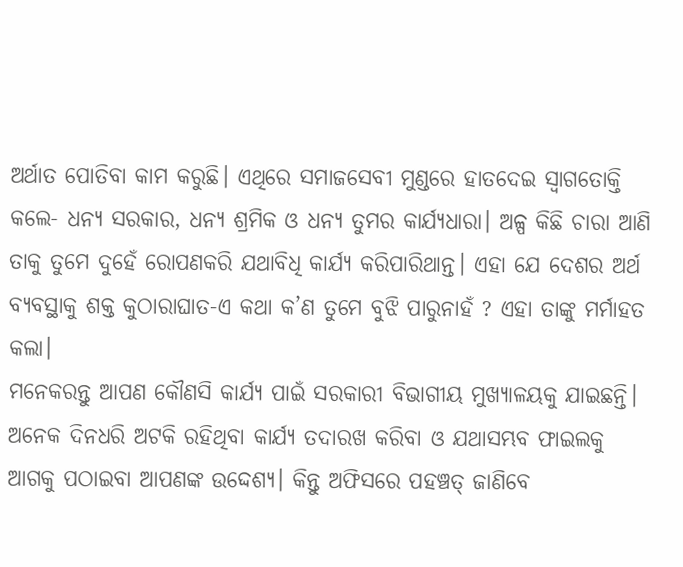ଅର୍ଥାତ ପୋତିବା କାମ କରୁଛି। ଏଥିରେ ସମାଜସେବୀ ମୁଣ୍ଡରେ ହାତଦେଇ ସ୍ବାଗତୋକ୍ତି କଲେ- ଧନ୍ୟ ସରକାର, ଧନ୍ୟ ଶ୍ରମିକ ଓ ଧନ୍ୟ ତୁମର କାର୍ଯ୍ୟଧାରା। ଅଳ୍ପ କିଛି ଚାରା ଆଣି ତାକୁ ତୁମେ ଦୁହେଁ ରୋପଣକରି ଯଥାବିଧି କାର୍ଯ୍ୟ କରିପାରିଥାନ୍ତ। ଏହା ଯେ ଦେଶର ଅର୍ଥ ବ୍ୟବସ୍ଥାକୁ ଶକ୍ତ କୁଠାରାଘାତ-ଏ କଥା କ’ଣ ତୁମେ ବୁଝି ପାରୁନାହଁ ? ଏହା ତାଙ୍କୁ ମର୍ମାହତ କଲା।
ମନେକରନ୍ତୁ ଆପଣ କୌଣସି କାର୍ଯ୍ୟ ପାଇଁ ସରକାରୀ ବିଭାଗୀୟ ମୁଖ୍ୟାଳୟକୁ ଯାଇଛନ୍ତି। ଅନେକ ଦିନଧରି ଅଟକି ରହିଥିବା କାର୍ଯ୍ୟ ତଦାରଖ କରିବା ଓ ଯଥାସମ୍ଭବ ଫାଇଲକୁ ଆଗକୁ ପଠାଇବା ଆପଣଙ୍କ ଉଦ୍ଦେଶ୍ୟ। କିନ୍ତୁ ଅଫିସରେ ପହଞ୍ଚତ୍ ଜାଣିବେ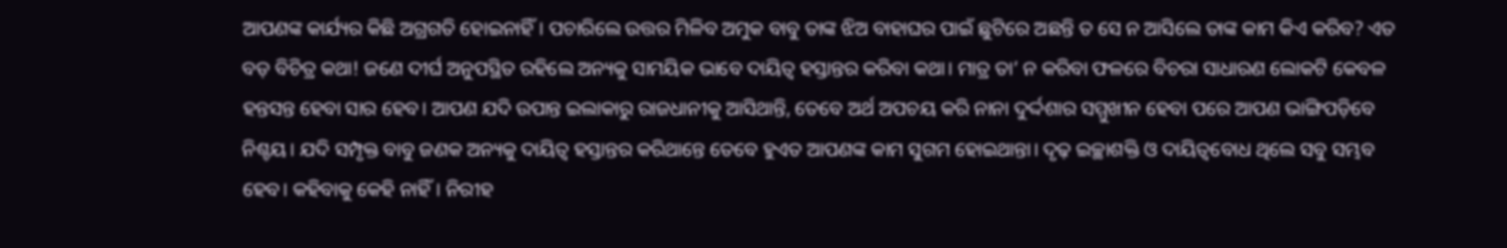ଆପଣଙ୍କ କାର୍ଯ୍ୟର କିଛି ଅଗ୍ରଗତି ହୋଇନାହିଁ। ପଚାରିଲେ ଉତ୍ତର ମିଳିବ ଅମୁକ ବାବୁ ତାଙ୍କ ଝିଅ ବାହାଘର ପାଇଁ ଛୁଟିରେ ଅଛନ୍ତି ତ ସେ ନ ଆସିଲେ ତାଙ୍କ କାମ କିଏ କରିବ? ଏତ ବଡ଼ ବିଚିତ୍ର କଥା! ଜଣେ ଦୀର୍ଘ ଅନୁପସ୍ଥିତ ରହିଲେ ଅନ୍ୟକୁ ସାମୟିକ ଭାବେ ଦାୟିତ୍ୱ ହସ୍ତାନ୍ତର କରିବା କଥା। ମାତ୍ର ତା’ ନ କରିବା ଫଳରେ ବିଚରା ସାଧାରଣ ଲୋକଟି କେବଳ ହନ୍ତସନ୍ତ ହେବା ସାର ହେବ। ଆପଣ ଯଦି ଉପାନ୍ତ ଇଲାକାରୁ ରାଜଧାନୀକୁ ଆସିଥାନ୍ତି, ତେବେ ଅର୍ଥ ଅପଚୟ କରି ନାନା ଦୁର୍ଦ୍ଦଶାର ସମ୍ମୁଖୀନ ହେବା ପରେ ଆପଣ ଭାଙ୍ଗିପଡ଼ିବେ ନିଶ୍ଚୟ। ଯଦି ସମ୍ପୃକ୍ତ ବାବୁ ଜଣକ ଅନ୍ୟକୁ ଦାୟିତ୍ୱ ହସ୍ତାନ୍ତର କରିଥାନ୍ତେ ତେବେ ହୁଏତ ଆପଣଙ୍କ କାମ ସୁଗମ ହୋଇଥାନ୍ତା। ଦୃଢ଼ ଇଚ୍ଛାଶକ୍ତି ଓ ଦାୟିତ୍ୱବୋଧ ଥିଲେ ସବୁ ସମ୍ଭବ ହେବ। କହିବାକୁ କେହି ନାହିଁ। ନିରୀହ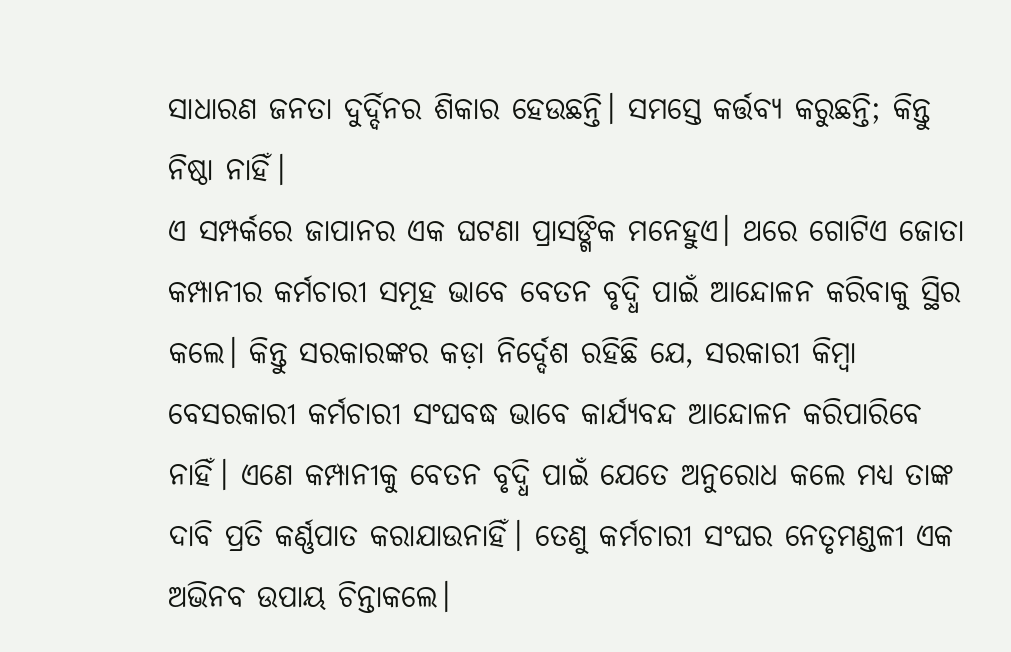ସାଧାରଣ ଜନତା ଦୁର୍ଦ୍ଦିନର ଶିକାର ହେଉଛନ୍ତି। ସମସ୍ତେ କର୍ତ୍ତବ୍ୟ କରୁଛନ୍ତି; କିନ୍ତୁ ନିଷ୍ଠା ନାହିଁ।
ଏ ସମ୍ପର୍କରେ ଜାପାନର ଏକ ଘଟଣା ପ୍ରାସଙ୍ଗିକ ମନେହୁଏ। ଥରେ ଗୋଟିଏ ଜୋତା କମ୍ପାନୀର କର୍ମଚାରୀ ସମୂହ ଭାବେ ବେତନ ବୃଦ୍ଧି ପାଇଁ ଆନ୍ଦୋଳନ କରିବାକୁ ସ୍ଥିର କଲେ। କିନ୍ତୁ ସରକାରଙ୍କର କଡ଼ା ନିର୍ଦ୍ଦେଶ ରହିଛି ଯେ, ସରକାରୀ କିମ୍ବା ବେସରକାରୀ କର୍ମଚାରୀ ସଂଘବଦ୍ଧ ଭାବେ କାର୍ଯ୍ୟବନ୍ଦ ଆନ୍ଦୋଳନ କରିପାରିବେ ନାହିଁ। ଏଣେ କମ୍ପାନୀକୁ ବେତନ ବୃଦ୍ଧି ପାଇଁ ଯେତେ ଅନୁରୋଧ କଲେ ମଧ୍ୟ ତାଙ୍କ ଦାବି ପ୍ରତି କର୍ଣ୍ଣପାତ କରାଯାଉନାହିଁ। ତେଣୁ କର୍ମଚାରୀ ସଂଘର ନେତୃମଣ୍ଡଳୀ ଏକ ଅଭିନବ ଉପାୟ ଚିନ୍ତାକଲେ।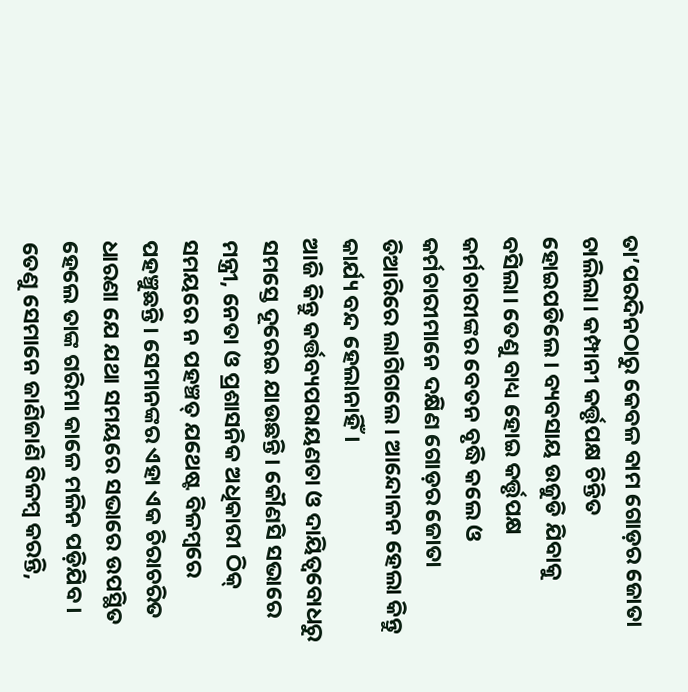ତା’ପରଦିନଠାରୁ କେବଳ ବାମ ଗୋଡ଼ର ଜୋତା ଚାଲିଲା। କମ୍ପାନୀ କର୍ତ୍ତୃପକ୍ଷ ଚିନ୍ତିତ ହୋଇପଡିଲେ। ବ୍ୟବସାୟ ଉଜୁଡି ଯିବାକୁ ବସିଲା। ତେଣୁ ବାଧ୍ୟ ହୋଇ କର୍ତ୍ତୃପକ୍ଷ କର୍ମଚାରୀଙ୍କର ବେତନ ବୃଦ୍ଧି କଲେ ଓ କର୍ମଚାରୀମାନେ ଦକ୍ଷିଣ ଗୋଡ଼ର ଜୋତା ତିଆରିରେ ଲାଗିଗଲେ। ଆନ୍ଦୋଳନ ହେଲା କିନ୍ତୁ କାର୍ଯ୍ୟ ବନ୍ଦ ହେଲାନାହିଁ।
ଆଜି କିନ୍ତୁ କର୍ତ୍ତବ୍ୟପରାୟଣତା ଓ ଦାୟିତ୍ୱବୋଧରୁ ସମସ୍ତେ ଦୂରେଇ ଯାଉଛନ୍ତି। କୌଣସି ସଭାରେ ମନ୍ତ୍ରୀ, ନେତା ଓ ପ୍ରଶାସନିକ ଅଧିକାରୀ ଠିକ୍ ସମୟରେ ନ ପହଞ୍ଚତ୍ ଯଥେଷ୍ଟ ବିଳମ୍ବରେ ପହଞ୍ଚୁଛନ୍ତି। ସେମାନଙ୍କର ଏହା ଏକ ଚିରାଚରିତ ଧାରଣା ଯେ ଯଥା ସମୟରେ ସଭାରେ ଉପସ୍ଥିତ ହେଲେ ତାଙ୍କ ଗରିମା କାଳେ ମଳିନ ପଡ଼ିଯିବ। ତେଣୁ ସେମାନେ ଜାଣିଜାଣି ବିଳମ୍ବ କରନ୍ତି,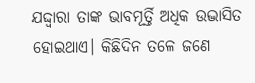ଯଦ୍ଦ୍ବାରା ତାଙ୍କ ଭାବମୂର୍ତ୍ତି ଅଧିକ ଉଦ୍ଭାସିତ ହୋଇଥାଏ। କିଛିଦିନ ତଳେ ଜଣେ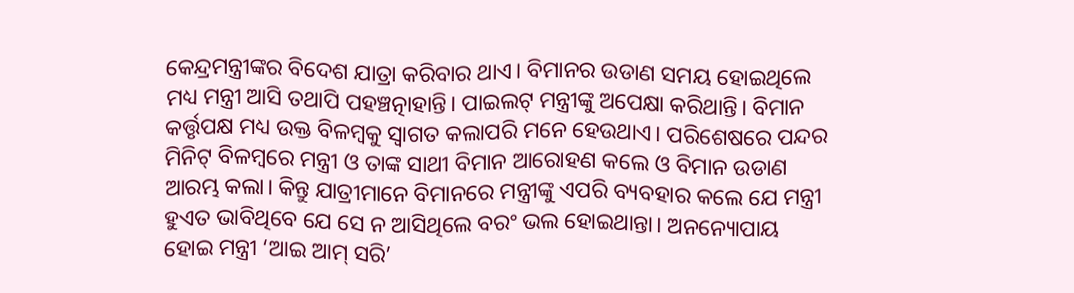କେନ୍ଦ୍ରମନ୍ତ୍ରୀଙ୍କର ବିଦେଶ ଯାତ୍ରା କରିବାର ଥାଏ। ବିମାନର ଉଡାଣ ସମୟ ହୋଇଥିଲେ ମଧ୍ୟ ମନ୍ତ୍ରୀ ଆସି ତଥାପି ପହଞ୍ଚତ୍ନାହାନ୍ତି। ପାଇଲଟ୍ ମନ୍ତ୍ରୀଙ୍କୁ ଅପେକ୍ଷା କରିଥାନ୍ତି। ବିମାନ କର୍ତ୍ତୃପକ୍ଷ ମଧ୍ୟ ଉକ୍ତ ବିଳମ୍ବକୁ ସ୍ବାଗତ କଲାପରି ମନେ ହେଉଥାଏ। ପରିଶେଷରେ ପନ୍ଦର ମିନିଟ୍ ବିଳମ୍ବରେ ମନ୍ତ୍ରୀ ଓ ତାଙ୍କ ସାଥୀ ବିମାନ ଆରୋହଣ କଲେ ଓ ବିମାନ ଉଡାଣ ଆରମ୍ଭ କଲା। କିନ୍ତୁ ଯାତ୍ରୀମାନେ ବିମାନରେ ମନ୍ତ୍ରୀଙ୍କୁ ଏପରି ବ୍ୟବହାର କଲେ ଯେ ମନ୍ତ୍ରୀ ହୁଏତ ଭାବିଥିବେ ଯେ ସେ ନ ଆସିଥିଲେ ବରଂ ଭଲ ହୋଇଥାନ୍ତା। ଅନନ୍ୟୋପାୟ ହୋଇ ମନ୍ତ୍ରୀ ‘ଆଇ ଆମ୍ ସରି’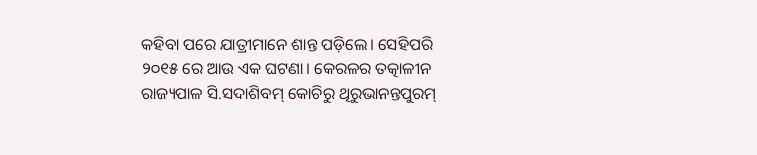କହିବା ପରେ ଯାତ୍ରୀମାନେ ଶାନ୍ତ ପଡ଼ିଲେ। ସେହିପରି ୨୦୧୫ ରେ ଆଉ ଏକ ଘଟଣା। କେରଳର ତତ୍କାଳୀନ ରାଜ୍ୟପାଳ ସି.ସଦାଶିବମ୍ କୋଚିରୁ ଥିରୁଭାନନ୍ତପୁରମ୍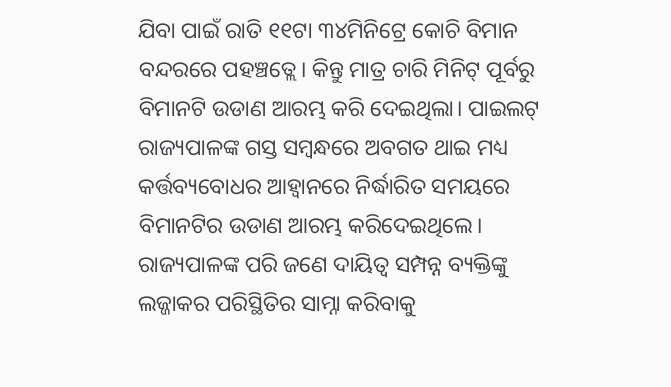ଯିବା ପାଇଁ ରାତି ୧୧ଟା ୩୪ମିନିଟ୍ରେ କୋଚି ବିମାନ ବନ୍ଦରରେ ପହଞ୍ଚତ୍ଲେ। କିନ୍ତୁ ମାତ୍ର ଚାରି ମିନିଟ୍ ପୂର୍ବରୁ ବିମାନଟି ଉଡାଣ ଆରମ୍ଭ କରି ଦେଇଥିଲା। ପାଇଲଟ୍ ରାଜ୍ୟପାଳଙ୍କ ଗସ୍ତ ସମ୍ବନ୍ଧରେ ଅବଗତ ଥାଇ ମଧ୍ୟ କର୍ତ୍ତବ୍ୟବୋଧର ଆହ୍ବାନରେ ନିର୍ଦ୍ଧାରିତ ସମୟରେ ବିମାନଟିର ଉଡାଣ ଆରମ୍ଭ କରିଦେଇଥିଲେ। ରାଜ୍ୟପାଳଙ୍କ ପରି ଜଣେ ଦାୟିତ୍ୱ ସମ୍ପନ୍ନ ବ୍ୟକ୍ତିଙ୍କୁ ଲଜ୍ଜାକର ପରିସ୍ଥିତିର ସାମ୍ନା କରିବାକୁ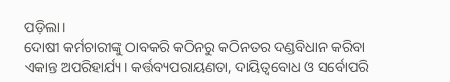ପଡ଼ିଲା।
ଦୋଷୀ କର୍ମଚାରୀଙ୍କୁ ଠାବକରି କଠିନରୁ କଠିନତର ଦଣ୍ଡବିଧାନ କରିବା ଏକାନ୍ତ ଅପରିହାର୍ଯ୍ୟ। କର୍ତ୍ତବ୍ୟପରାୟଣତା, ଦାୟିତ୍ୱବୋଧ ଓ ସର୍ବୋପରି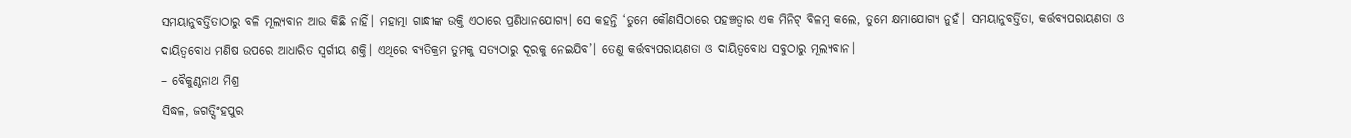ସମୟାନୁବର୍ତ୍ତିତାଠାରୁ ବଳି ମୂଲ୍ୟବାନ ଆଉ କିଛି ନାହିଁ। ମହାତ୍ମା ଗାନ୍ଧୀଙ୍କ ଉକ୍ତି ଏଠାରେ ପ୍ରଣିଧାନଯୋଗ୍ୟ। ସେ କହନ୍ତି ‘ତୁମେ କୌଣସିଠାରେ ପହଞ୍ଚତ୍ବାର ଏକ ମିନିଟ୍ ବିଳମ୍ବ କଲେ, ତୁମେ କ୍ଷମାଯୋଗ୍ୟ ନୁହଁ। ସମୟାନୁବର୍ତ୍ତିତା, କର୍ତ୍ତବ୍ୟପରାୟଣତା ଓ ଦାୟିତ୍ୱବୋଧ ମଣିଷ ଉପରେ ଆଧାରିତ ସ୍ବର୍ଗୀୟ ଶକ୍ତି। ଏଥିରେ ବ୍ୟତିକ୍ରମ ତୁମକୁ ସତ୍ୟଠାରୁ ଦୂରକୁ ନେଇଯିବ’। ତେଣୁ କର୍ତ୍ତବ୍ୟପରାୟଣତା ଓ ଦାୟିତ୍ୱବୋଧ ସବୁଠାରୁ ମୂଲ୍ୟବାନ।
– ବୈକୁଣ୍ଠନାଥ ମିଶ୍ର
ସିଦ୍ଧଳ, ଜଗତ୍ସିଂହପୁର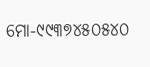ମୋ-୯୯୩୭୪୫୦୫୪୦